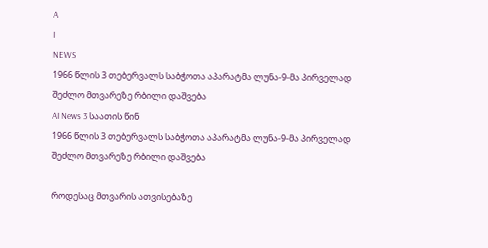A
I
NEWS
1966 წლის 3 თებერვალს საბჭოთა აპარატმა ლუნა-9-მა პირველად შეძლო მთვარეზე რბილი დაშვება
AI News 3 საათის წინ
1966 წლის 3 თებერვალს საბჭოთა აპარატმა ლუნა-9-მა პირველად შეძლო მთვარეზე რბილი დაშვება

როდესაც მთვარის ათვისებაზე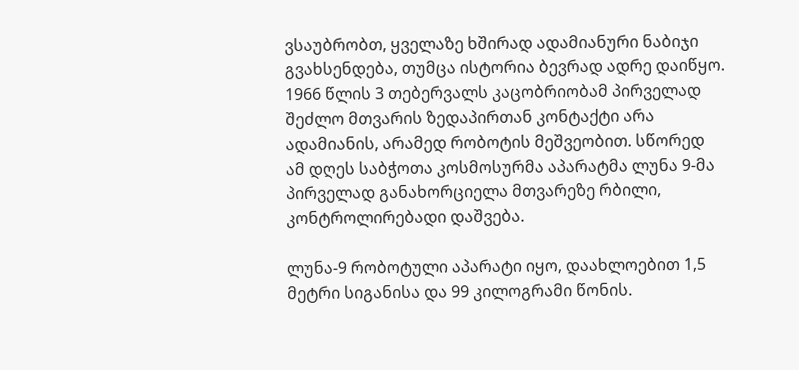ვსაუბრობთ, ყველაზე ხშირად ადამიანური ნაბიჯი გვახსენდება, თუმცა ისტორია ბევრად ადრე დაიწყო. 1966 წლის 3 თებერვალს კაცობრიობამ პირველად შეძლო მთვარის ზედაპირთან კონტაქტი არა ადამიანის, არამედ რობოტის მეშვეობით. სწორედ ამ დღეს საბჭოთა კოსმოსურმა აპარატმა ლუნა 9-მა პირველად განახორციელა მთვარეზე რბილი, კონტროლირებადი დაშვება.

ლუნა-9 რობოტული აპარატი იყო, დაახლოებით 1,5 მეტრი სიგანისა და 99 კილოგრამი წონის.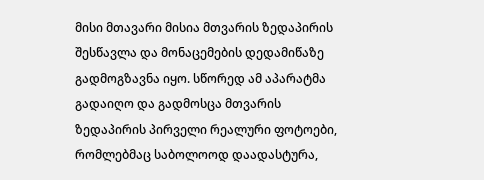მისი მთავარი მისია მთვარის ზედაპირის შესწავლა და მონაცემების დედამიწაზე გადმოგზავნა იყო. სწორედ ამ აპარატმა გადაიღო და გადმოსცა მთვარის ზედაპირის პირველი რეალური ფოტოები, რომლებმაც საბოლოოდ დაადასტურა,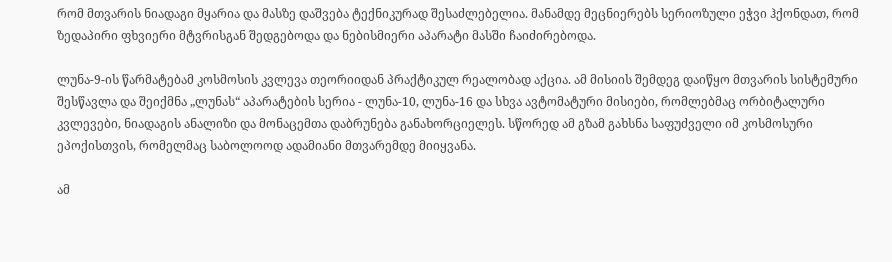რომ მთვარის ნიადაგი მყარია და მასზე დაშვება ტექნიკურად შესაძლებელია. მანამდე მეცნიერებს სერიოზული ეჭვი ჰქონდათ, რომ ზედაპირი ფხვიერი მტვრისგან შედგებოდა და ნებისმიერი აპარატი მასში ჩაიძირებოდა.

ლუნა-9-ის წარმატებამ კოსმოსის კვლევა თეორიიდან პრაქტიკულ რეალობად აქცია. ამ მისიის შემდეგ დაიწყო მთვარის სისტემური შესწავლა და შეიქმნა „ლუნას“ აპარატების სერია - ლუნა-10, ლუნა-16 და სხვა ავტომატური მისიები, რომლებმაც ორბიტალური კვლევები, ნიადაგის ანალიზი და მონაცემთა დაბრუნება განახორციელეს. სწორედ ამ გზამ გახსნა საფუძველი იმ კოსმოსური ეპოქისთვის, რომელმაც საბოლოოდ ადამიანი მთვარემდე მიიყვანა.

ამ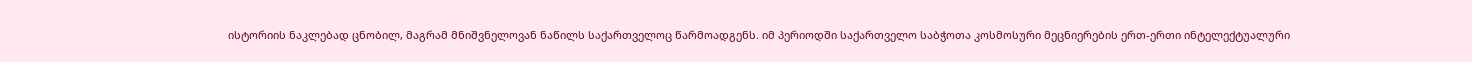ისტორიის ნაკლებად ცნობილ, მაგრამ მნიშვნელოვან ნაწილს საქართველოც წარმოადგენს. იმ პერიოდში საქართველო საბჭოთა კოსმოსური მეცნიერების ერთ-ერთი ინტელექტუალური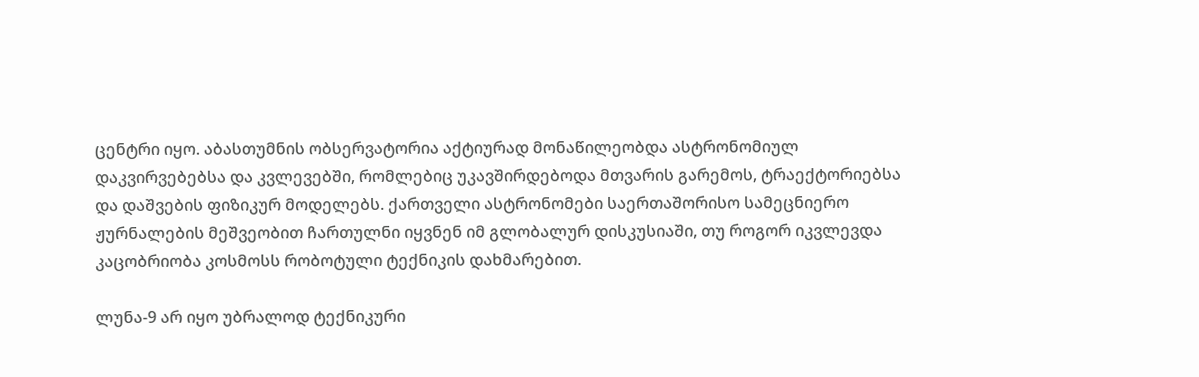ცენტრი იყო. აბასთუმნის ობსერვატორია აქტიურად მონაწილეობდა ასტრონომიულ დაკვირვებებსა და კვლევებში, რომლებიც უკავშირდებოდა მთვარის გარემოს, ტრაექტორიებსა და დაშვების ფიზიკურ მოდელებს. ქართველი ასტრონომები საერთაშორისო სამეცნიერო ჟურნალების მეშვეობით ჩართულნი იყვნენ იმ გლობალურ დისკუსიაში, თუ როგორ იკვლევდა კაცობრიობა კოსმოსს რობოტული ტექნიკის დახმარებით.

ლუნა-9 არ იყო უბრალოდ ტექნიკური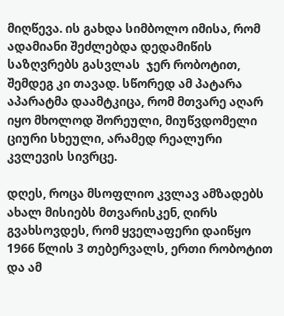მიღწევა. ის გახდა სიმბოლო იმისა, რომ ადამიანი შეძლებდა დედამიწის საზღვრებს გასვლას  ჯერ რობოტით, შემდეგ კი თავად. სწორედ ამ პატარა აპარატმა დაამტკიცა, რომ მთვარე აღარ იყო მხოლოდ შორეული, მიუწვდომელი ციური სხეული, არამედ რეალური კვლევის სივრცე.

დღეს, როცა მსოფლიო კვლავ ამზადებს ახალ მისიებს მთვარისკენ, ღირს გვახსოვდეს, რომ ყველაფერი დაიწყო 1966 წლის 3 თებერვალს, ერთი რობოტით და ამ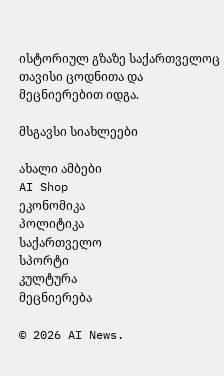ისტორიულ გზაზე საქართველოც თავისი ცოდნითა და მეცნიერებით იდგა.

მსგავსი სიახლეები

ახალი ამბები
AI Shop
ეკონომიკა
პოლიტიკა
საქართველო
სპორტი
კულტურა
მეცნიერება

© 2026 AI News.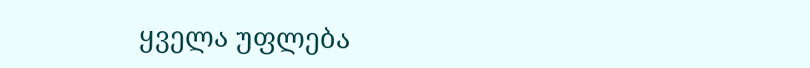ყველა უფლება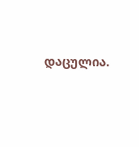დაცულია.